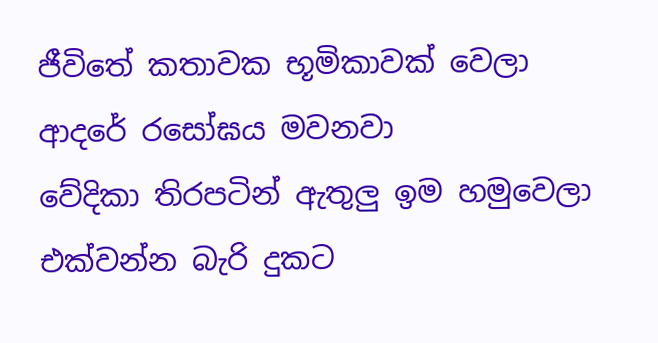ජීවිතේ කතාවක භූමිකාවක් වෙලා
ආදරේ රසෝඝය මවනවා
වේදිකා තිරපටින් ඇතුලු ඉම හමුවෙලා
එක්වන්න බැරි දුකට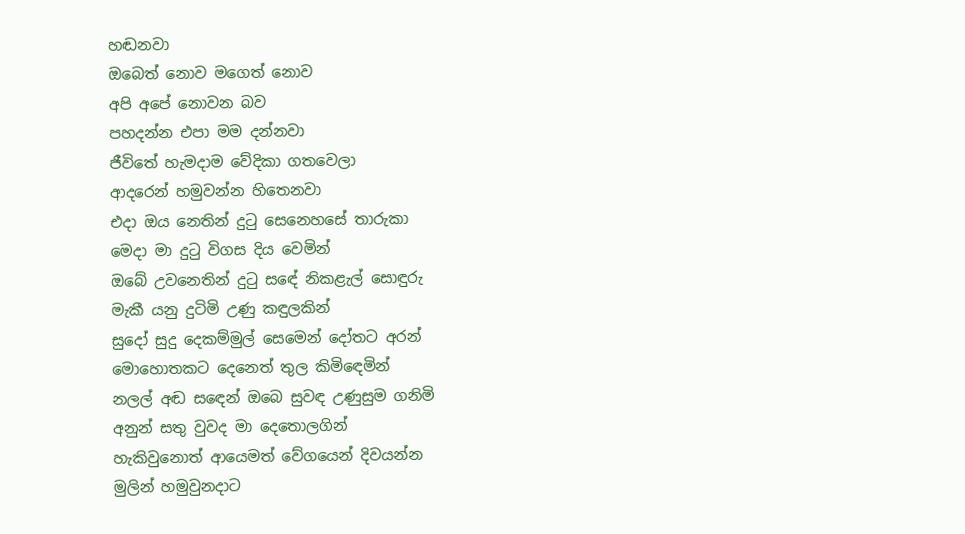හඬනවා
ඔබෙත් නොව මගෙත් නොව
අපි අපේ නොවන බව
පහදන්න එපා මම දන්නවා
ජීවිතේ හැමදාම වේදිකා ගතවෙලා
ආදරෙන් හමුවන්න හිතෙනවා
එදා ඔය නෙතින් දුටු සෙනෙහසේ තාරුකා
මෙදා මා දුටු විගස දිය වෙමින්
ඔබේ උවනෙතින් දුටු සඳේ නිකළැල් සොඳුරු
මැකී යනු දුටිමි උණු කඳුලකින්
සුදෝ සුදු දෙකම්මුල් සෙමෙන් දෝතට අරන්
මොහොතකට දෙනෙත් තුල කිමිඳෙමින්
නලල් අඬ සඳෙන් ඔබෙ සුවඳ උණුසුම ගනිමි
අනුන් සතු වුවද මා දෙතොලගින්
හැකිවුනොත් ආයෙමත් වේගයෙන් දිවයන්න
මුලින් හමුවුනදාට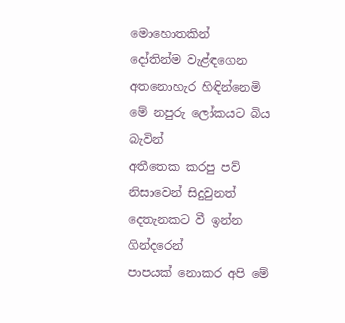මොහොතකින්
දෝතින්ම වැළ්ඳගෙන අතනොහැර හිඳින්නෙමි
මේ නපුරු ලෝකයට බිය බැවින්
අතීතෙක කරපු පව් නිසාවෙන් සිදුවුනත්
දෙතැනකට වී ඉන්න ගින්දරෙන්
පාපයක් නොකර අපි මේ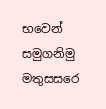භවෙන් සමුගනිමු
මතුසසරෙ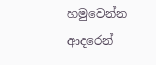හමුවෙන්න ආදරෙන්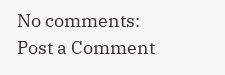No comments:
Post a Comment